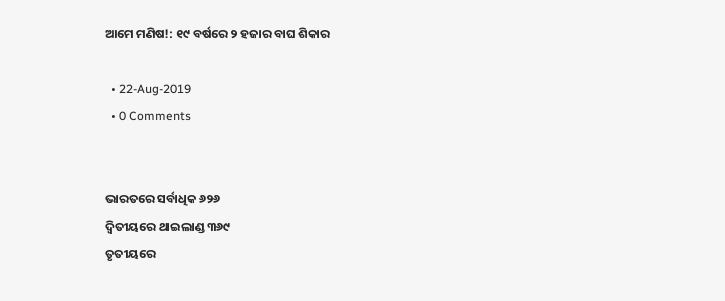ଆମେ ମଣିଷ!: ୧୯ ବର୍ଷରେ ୨ ହଜାର ବାଘ ଶିକାର

  • 22-Aug-2019
  • 0 Comments


ଭାରତରେ ସର୍ବାଧିକ ୬୨୬
ଦ୍ୱିତୀୟରେ ଥାଇଲାଣ୍ଡ ୩୬୯
ତୃତୀୟରେ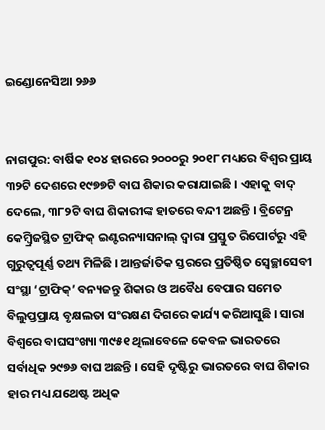ଇଣ୍ଡୋନେସିଆ ୨୬୬


ନାଗପୁର: ବାର୍ଷିକ ୧୦୪ ହାରରେ ୨୦୦୦ରୁ ୨୦୧୮ ମଧ୍ୟରେ ବିଶ୍ୱର ପ୍ରାୟ ୩୨ଟି ଦେଶରେ ୧୯୭୭ଟି ବାଘ ଶିକାର କରାଯାଇଛି । ଏହାକୁ ବାଦ୍ ଦେଲେ, ୩୮୨ଟି ବାଘ ଶିକାରୀଙ୍କ ହାତରେ ବନ୍ଦୀ ଅଛନ୍ତି । ବ୍ରିଟେନ୍ର କେମ୍ବ୍ରିଜସ୍ଥିତ ଟ୍ରାଫିକ୍ ଇଣ୍ଟରନ୍ୟାସନାଲ୍ ଦ୍ୱାରା ପ୍ରସ୍ତୁତ ରିପୋର୍ଟରୁ ଏହି ଗୁରୁତ୍ୱପୂର୍ଣ୍ଣ ତଥ୍ୟ ମିଳିଛି । ଆନ୍ତର୍ଜାତିକ ସ୍ତରରେ ପ୍ରତିଷ୍ଠିତ ସ୍ୱେଚ୍ଛାସେବୀ ସଂସ୍ଥା ‘ଟ୍ରାଫିକ୍’ ବନ୍ୟଜନ୍ତୁ ଶିକାର ଓ ଅବୈଧ ବେପାର ସମେତ ବିଲୁପ୍ତପ୍ରାୟ ବୃକ୍ଷଲତା ସଂରକ୍ଷଣ ଦିଗରେ କାର୍ଯ୍ୟ କରିଆସୁଛି । ସାରା ବିଶ୍ୱରେ ବାଘସଂଖ୍ୟା ୩୯୫୧ ଥିଲାବେଳେ କେବଳ ଭାରତରେ ସର୍ବାଧିକ ୨୯୭୬ ବାଘ ଅଛନ୍ତି । ସେହି ଦୃଷ୍ଟିରୁ ଭାରତରେ ବାଘ ଶିକାର ହାର ମଧ୍ୟ ଯଥେଷ୍ଟ ଅଧିକ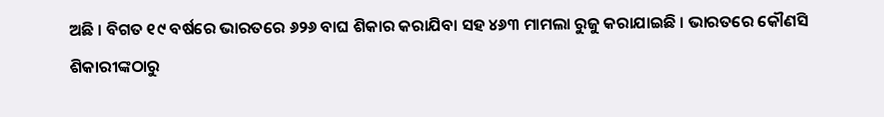ଅଛି । ବିଗତ ୧୯ ବର୍ଷରେ ଭାରତରେ ୬୨୬ ବାଘ ଶିକାର କରାଯିବା ସହ ୪୬୩ ମାମଲା ରୁଜୁ କରାଯାଇଛି । ଭାରତରେ କୌଣସି ଶିକାରୀଙ୍କଠାରୁ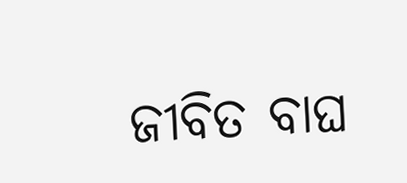ଜୀବିତ ବାଘ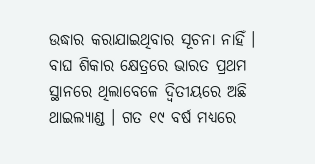ଉଦ୍ଧାର କରାଯାଇଥିବାର ସୂଚନା ନାହିଁ । ବାଘ ଶିକାର କ୍ଷେତ୍ରରେ ଭାରତ ପ୍ରଥମ ସ୍ଥାନରେ ଥିଲାବେଳେ ଦ୍ୱିତୀୟରେ ଅଛି ଥାଇଲ୍ୟାଣ୍ଡ । ଗତ ୧୯ ବର୍ଷ ମଧ୍ୟରେ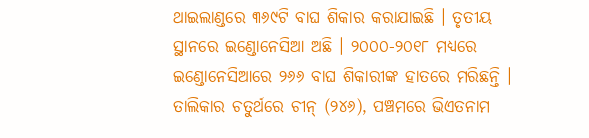ଥାଇଲାଣ୍ଡରେ ୩୬୯ଟି ବାଘ ଶିକାର କରାଯାଇଛି । ତୃତୀୟ ସ୍ଥାନରେ ଇଣ୍ଡୋନେସିଆ ଅଛି । ୨୦୦୦-୨୦୧୮ ମଧ୍ୟରେ ଇଣ୍ଡୋନେସିଆରେ ୨୬୬ ବାଘ ଶିକାରୀଙ୍କ ହାତରେ ମରିଛନ୍ତି । ତାଲିକାର ଚତୁର୍ଥରେ ଚୀନ୍ (୨୪୬), ପଞ୍ଚମରେ ଭିଏତନାମ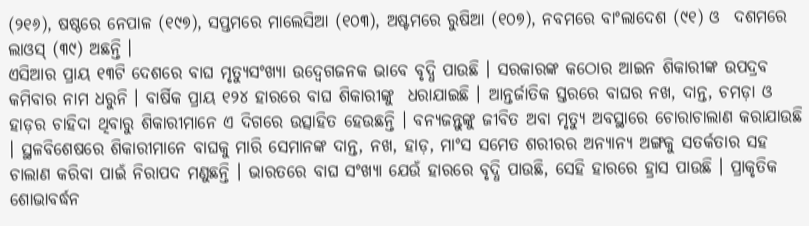(୨୧୬), ଷଷ୍ଠରେ ନେପାଳ (୧୯୭), ସପ୍ତମରେ ମାଲେସିଆ (୧୦୩), ଅଷ୍ଟମରେ ରୁଷିଆ (୧୦୭), ନବମରେ ବାଂଲାଦେଶ (୯୧) ଓ  ଦଶମରେ ଲାଓସ୍ (୩୯) ଅଛନ୍ତି ।
ଏସିଆର ପ୍ରାୟ ୧୩ଟି ଦେଶରେ ବାଘ ମୃତ୍ୟୁସଂଖ୍ୟା ଉଦ୍ବେଗଜନକ ଭାବେ ବୃଦ୍ଧି ପାଉଛି । ସରକାରଙ୍କ କଠୋର ଆଇନ ଶିକାରୀଙ୍କ ଉପଦ୍ରବ କମିବାର ନାମ ଧରୁନି । ବାର୍ଷିକ ପ୍ରାୟ ୧୨୪ ହାରରେ ବାଘ ଶିକାରୀଙ୍କୁ  ଧରାଯାଇଛି । ଆନ୍ତର୍ଜାତିକ ସ୍ତରରେ ବାଘର ନଖ, ଦାନ୍ତ, ଚମଡ଼ା ଓ ହାଡ଼ର ଚାହିଦା ଥିବାରୁ ଶିକାରୀମାନେ ଏ ଦିଗରେ ଉତ୍ସାହିତ ହେଉଛନ୍ତି । ବନ୍ୟଜନ୍ତୁଙ୍କୁ ଜୀବିତ ଅବା ମୃତ୍ୟୁ ଅବସ୍ଥାରେ ଚୋରାଚାଲାଣ କରାଯାଉଛି । ସ୍ଥଳବିଶେଷରେ ଶିକାରୀମାନେ ବାଘକୁ ମାରି ସେମାନଙ୍କ ଦାନ୍ତ, ନଖ, ହାଡ଼, ମାଂସ ସମେତ ଶରୀରର ଅନ୍ୟାନ୍ୟ ଅଙ୍ଗକୁ ସତର୍କତାର ସହ ଚାଲାଣ କରିବା ପାଇଁ ନିରାପଦ ମଣୁଛନ୍ତି । ଭାରତରେ ବାଘ ସଂଖ୍ୟା ଯେଉଁ ହାରରେ ବୃଦ୍ଧି ପାଉଛି, ସେହି ହାରରେ ହ୍ରାସ ପାଉଛି । ପ୍ରାକୃତିକ ଶୋଭାବର୍ଦ୍ଧନ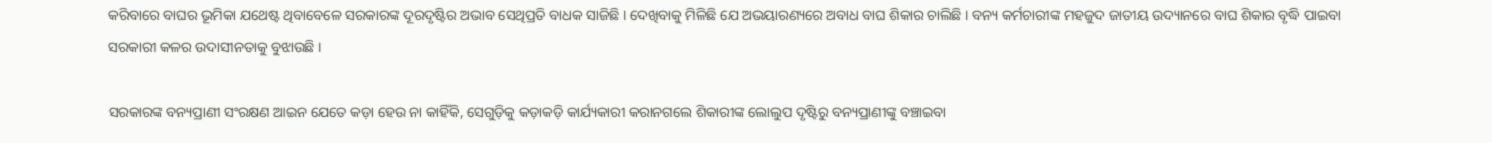କରିବାରେ ବାଘର ଭୂମିକା ଯଥେଷ୍ଟ ଥିବାବେଳେ ସରକାରଙ୍କ ଦୂରଦୃଷ୍ଟିର ଅଭାବ ସେଥିପ୍ରତି ବାଧକ ସାଜିଛି । ଦେଖିବାକୁ ମିଳିଛି ଯେ ଅଭୟାରଣ୍ୟରେ ଅବାଧ ବାଘ ଶିକାର ଚାଲିଛି । ବନ୍ୟ କର୍ମଚାରୀଙ୍କ ମହଜୁଦ ଜାତୀୟ ଉଦ୍ୟାନରେ ବାଘ ଶିକାର ବୃଦ୍ଧି ପାଇବା ସରକାରୀ କଳର ଉଦାସୀନତାକୁ ବୁଝାଉଛି ।

ସରକାରଙ୍କ ବନ୍ୟପ୍ରାଣୀ ସଂରକ୍ଷଣ ଆଇନ ଯେତେ କଡ଼ା ହେଉ ନା କାହିଁକି, ସେଗୁଡ଼ିକୁ କଡ଼ାକଡ଼ି କାର୍ଯ୍ୟକାରୀ କରାନଗଲେ ଶିକାରୀଙ୍କ ଲୋଲୁପ ଦୃଷ୍ଟିରୁ ବନ୍ୟପ୍ରାଣୀଙ୍କୁ ବଞ୍ଚାଇବା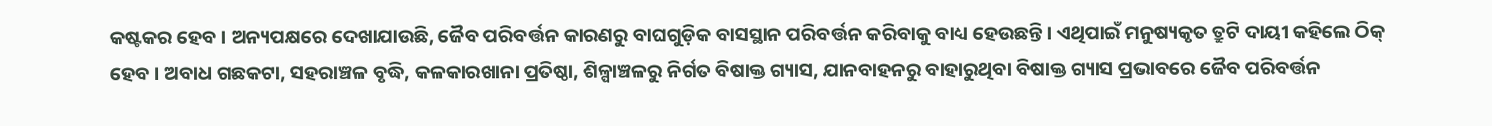କଷ୍ଟକର ହେବ । ଅନ୍ୟପକ୍ଷରେ ଦେଖାଯାଉଛି, ଜୈବ ପରିବର୍ତ୍ତନ କାରଣରୁ ବାଘଗୁଡ଼ିକ ବାସସ୍ଥାନ ପରିବର୍ତ୍ତନ କରିବାକୁ ବାଧ୍ୟ ହେଉଛନ୍ତି । ଏଥିପାଇଁ ମନୁଷ୍ୟକୃତ ତ୍ରୁଟି ଦାୟୀ କହିଲେ ଠିକ୍ ହେବ । ଅବାଧ ଗଛକଟା, ସହରାଞ୍ଚଳ ବୃଦ୍ଧି, କଳକାରଖାନା ପ୍ରତିଷ୍ଠା, ଶିଳ୍ପାଞ୍ଚଳରୁ ନିର୍ଗତ ବିଷାକ୍ତ ଗ୍ୟାସ, ଯାନବାହନରୁ ବାହାରୁଥିବା ବିଷାକ୍ତ ଗ୍ୟାସ ପ୍ରଭାବରେ ଜୈବ ପରିବର୍ତ୍ତନ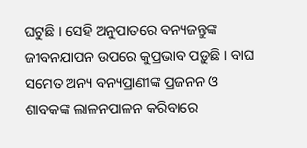ଘଟୁଛି । ସେହି ଅନୁପାତରେ ବନ୍ୟଜନ୍ତୁଙ୍କ ଜୀବନଯାପନ ଉପରେ କୁପ୍ରଭାବ ପଡ଼ୁଛି । ବାଘ ସମେତ ଅନ୍ୟ ବନ୍ୟପ୍ରାଣୀଙ୍କ ପ୍ରଜନନ ଓ ଶାବକଙ୍କ ଲାଳନପାଳନ କରିବାରେ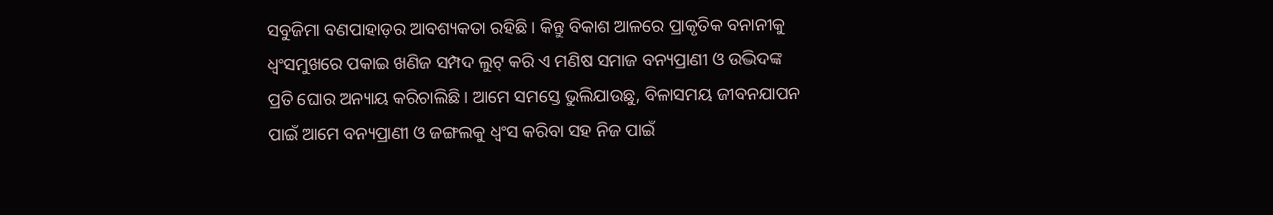ସବୁଜିମା ବଣପାହାଡ଼ର ଆବଶ୍ୟକତା ରହିଛି । କିନ୍ତୁ ବିକାଶ ଆଳରେ ପ୍ରାକୃତିକ ବନାନୀକୁ ଧ୍ୱଂସମୁଖରେ ପକାଇ ଖଣିଜ ସମ୍ପଦ ଲୁଟ୍ କରି ଏ ମଣିଷ ସମାଜ ବନ୍ୟପ୍ରାଣୀ ଓ ଉଦ୍ଭିଦଙ୍କ ପ୍ରତି ଘୋର ଅନ୍ୟାୟ କରିଚାଲିଛି । ଆମେ ସମସ୍ତେ ଭୁଲିଯାଉଛୁ, ବିଳାସମୟ ଜୀବନଯାପନ ପାଇଁ ଆମେ ବନ୍ୟପ୍ରାଣୀ ଓ ଜଙ୍ଗଲକୁ ଧ୍ୱଂସ କରିବା ସହ ନିଜ ପାଇଁ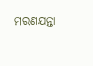ମରଣଯନ୍ତା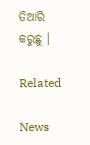ତିଆରି କରୁଛୁ ।

Related

News